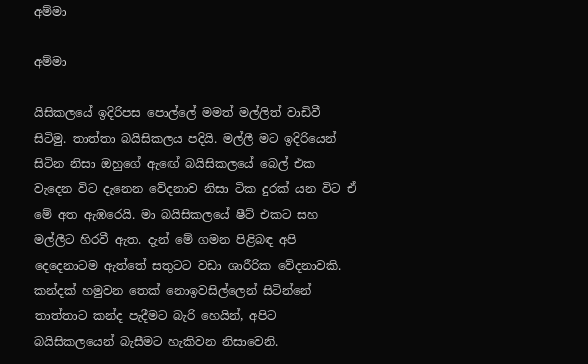අම්මා

අම්මා

යිසිකලයේ ඉදිරිපස පොල්ලේ මමත් මල්ලිත් වාඩිවී සිටිමු. තාත්තා බයිසිකලය පදියි. මල්ලී මට ඉදිරියෙන් සිටින නිසා ඔහුගේ ඇඟේ බයිසිකලයේ බෙල් එක වැදෙන විට දැනෙන වේදනාව නිසා ටික දුරක් යන විට ඒ මේ අත ඇඹරෙයි. මා බයිසිකලයේ ෂීට් එකට සහ මල්ලීට හිරවී ඇත. දැන් මේ ගමන පිළිබඳ අපි දෙදෙනාටම ඇත්තේ සතුටට වඩා ශාරීරික වේදනාවකි. කන්දක් හමුවන තෙක් නොඉවසිල්ලෙන් සිටින්නේ තාත්තාට කන්ද පැදීමට බැරි හෙයින්, අපිට බයිසිකලයෙන් බැසීමට හැකිවන නිසාවෙනි.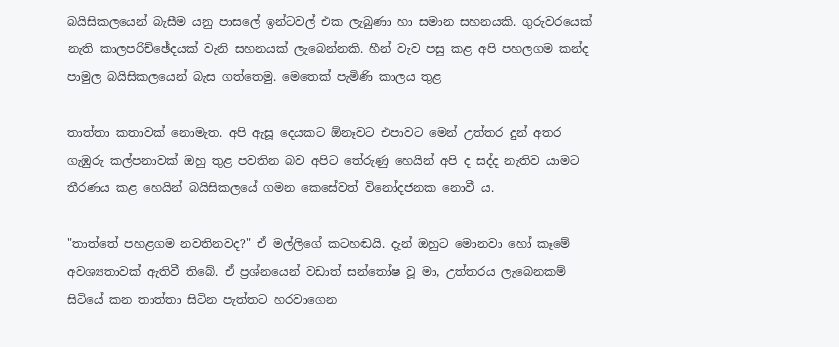බයිසිකලයෙන් බැසීම යනු පාසලේ ඉන්ටවල් එක ලැබුණා හා සමාන සහනයකි. ගුරුවරයෙක් නැති කාලපරිච්ඡේදයක් වැනි සහනයක් ලැබෙන්නකි. හීන් වැව පසු කළ අපි පහලගම කන්ද පාමුල බයිසිකලයෙන් බැස ගත්තෙමු. මෙතෙක් පැමිණි කාලය තුළ

තාත්තා කතාවක් නොමැත. අපි ඇසූ දෙයකට ඕනෑවට එපාවට මෙන් උත්තර දුන් අතර ගැඹුරු කල්පනාවක් ඔහු තුළ පවතින බව අපිට තේරුණු හෙයින් අපි ද සද්ද නැතිව යාමට තීරණය කළ හෙයින් බයිසිකලයේ ගමන කෙසේවත් විනෝදජනක නොවී ය.

"තාත්තේ පහළගම නවතිනවද?" ඒ මල්ලිගේ කටහඬයි. දැන් ඔහුට මොනවා හෝ කෑමේ අවශ්‍යතාවක් ඇතිවී තිබේ. ඒ ප්‍රශ්නයෙන් වඩාත් සන්තෝෂ වූ මා, උත්තරය ලැබෙනකම් සිටියේ කන තාත්තා සිටින පැත්තට හරවාගෙන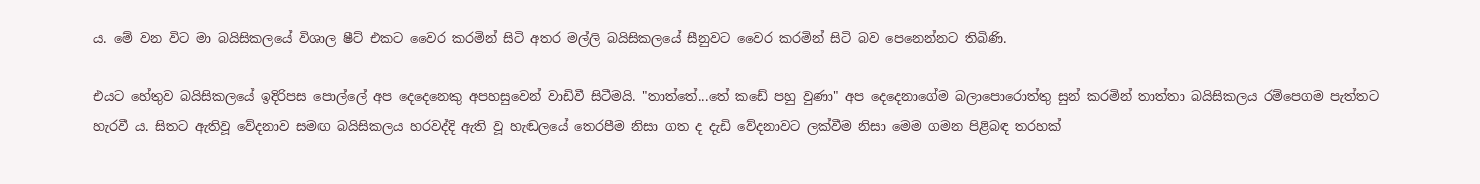ය. මේ වන විට මා බයිසිකලයේ විශාල ෂීට් එකට වෛර කරමින් සිටි අතර මල්ලි බයිසිකලයේ සීනුවට වෛර කරමින් සිටි බව පෙනෙන්නට තිබිණි.

එයට හේතුව බයිසිකලයේ ඉදිරිපස පොල්ලේ අප දෙදෙනෙකු අපහසුවෙන් වාඩිවී සිටීමයි. "තාත්තේ...තේ කඩේ පහු වුණා" අප දෙදෙනාගේම බලාපොරොත්තු සුන් කරමින් තාත්තා බයිසිකලය රම්පෙගම පැත්තට හැරවී ය. සිතට ඇතිවූ වේදනාව සමඟ බයිසිකලය හරවද්දි ඇති වූ හැඬලයේ තෙරපීම නිසා ගත ද දැඩි වේදනාවට ලක්වීම නිසා මෙම ගමන පිළිබඳ තරහක්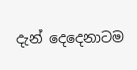දැන් දෙදෙනාටම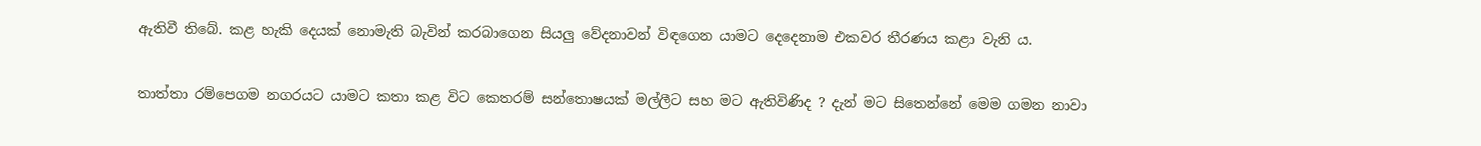ඇතිවී තිබේ. කළ හැකි දෙයක් නොමැති බැවින් කරබාගෙන සියලු වේදනාවන් විඳගෙන යාමට දෙදෙනාම එකවර තීරණය කළා වැනි ය.

තාත්තා රම්පෙගම නගරයට යාමට කතා කළ විට කෙතරම් සන්තොෂයක් මල්ලීට සහ මට ඇතිවිණිද ? දැන් මට සිතෙන්නේ මෙම ගමන නාවා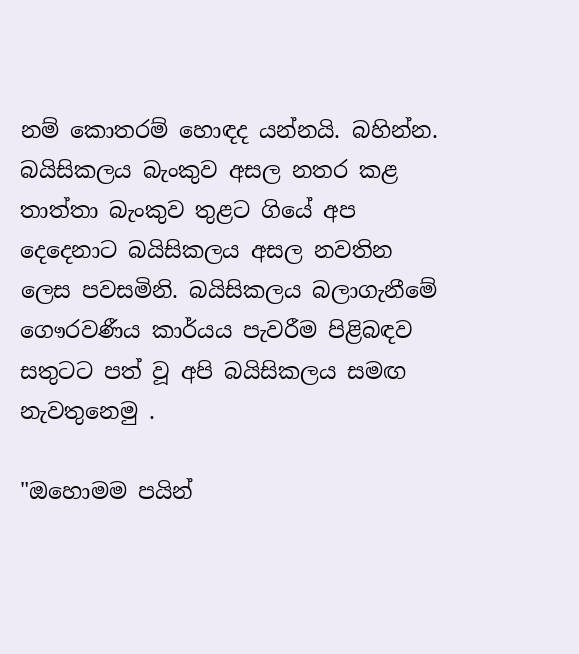නම් කොතරම් හොඳද යන්නයි. බහින්න. බයිසිකලය බැංකුව අසල නතර කළ තාත්තා බැංකුව තුළට ගියේ අප දෙදෙනාට බයිසිකලය අසල නවතින ලෙස පවසමිනි. බයිසිකලය බලාගැනීමේ ගෞරවණීය කාර්යය පැවරීම පිළිබඳව සතුටට පත් වූ අපි බයිසිකලය සමඟ නැවතුනෙමු .

"ඔහොමම පයින්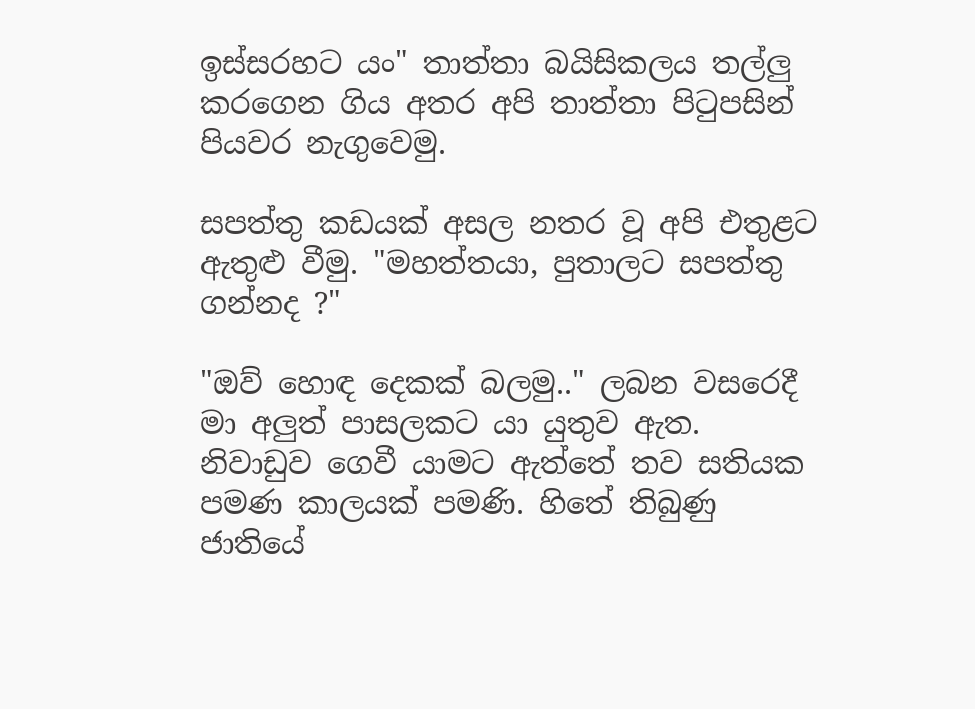ඉස්සරහට යං" තාත්තා බයිසිකලය තල්ලු කරගෙන ගිය අතර අපි තාත්තා පිටුපසින් පියවර නැගුවෙමු.

සපත්තු කඩයක් අසල නතර වූ අපි එතුළට ඇතුළු වීමු. "මහත්තයා, පුතාලට සපත්තු ගන්නද ?"

"ඔව් හොඳ දෙකක් බලමු.." ලබන වසරෙදී මා අලුත් පාසලකට යා යුතුව ඇත. නිවාඩුව ගෙවී යාමට ඇත්තේ තව සතියක පමණ කාලයක් පමණි. හිතේ තිබුණු ජාතියේ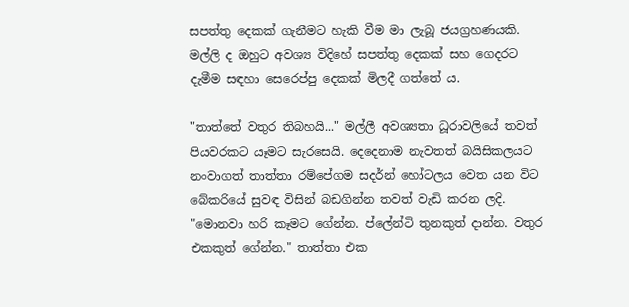සපත්තු දෙකක් ගැනීමට හැකි වීම මා ලැබූ ජයග්‍රහණයකි. මල්ලි ද ඔහුට අවශ්‍ය විදිහේ සපත්තු දෙකක් සහ ගෙදරට දැමීම සඳහා සෙරෙප්පු දෙකක් මිලදී ගත්තේ ය.

"තාත්තේ වතුර තිබහයි..." මල්ලී අවශ්‍යතා ධූරාවලියේ තවත් පියවරකට යෑමට සැරසෙයි. දෙදෙනාම නැවතත් බයිසිකලයට නංවාගත් තාත්තා රම්පේගම සදර්න් හෝටලය වෙත යන විට බේකරියේ සුවඳ විසින් බඩගින්න තවත් වැඩි කරන ලදි. "මොනවා හරි කෑමට ගේන්න. ප්ලේන්ටි තුනකුත් දාන්න. වතුර එකකුත් ගේන්න." තාත්තා එක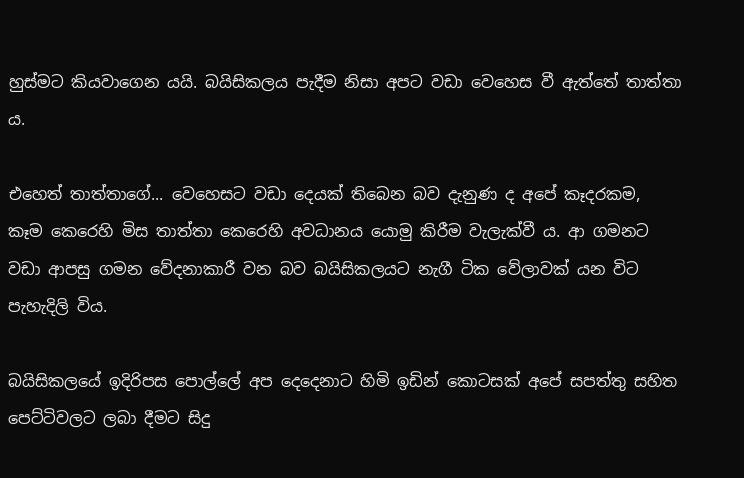හුස්මට කියවාගෙන යයි. බයිසිකලය පැදීම නිසා අපට වඩා වෙහෙස වී ඇත්තේ තාත්තා ය.

එහෙත් තාත්තාගේ... වෙහෙසට වඩා දෙයක් තිබෙන බව දැනුණ ද අපේ කෑදරකම, කෑම කෙරෙහි මිස තාත්තා කෙරෙහි අවධානය යොමු කිරීම වැලැක්වී ය. ආ ගමනට වඩා ආපසු ගමන වේදනාකාරී වන බව බයිසිකලයට නැගී ටික වේලාවක් යන විට පැහැදිලි විය.

බයිසිකලයේ ඉදිරිපස පොල්ලේ අප දෙදෙනාට හිමි ඉඩින් කොටසක් අපේ සපත්තු සහිත පෙට්ටිවලට ලබා දීමට සිදු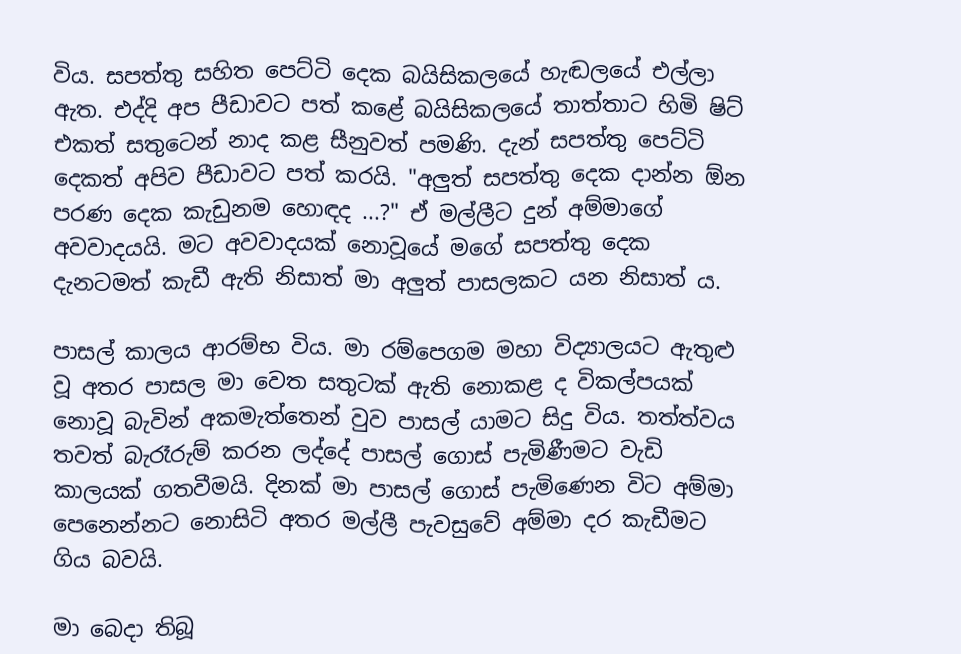විය. සපත්තු සහිත පෙට්ටි දෙක බයිසිකලයේ හැඬලයේ එල්ලා ඇත. එද්දි අප පීඩාවට පත් කළේ බයිසිකලයේ තාත්තාට හිමි ෂිට් එකත් සතුටෙන් නාද කළ සීනුවත් පමණි. දැන් සපත්තු පෙට්ටි දෙකත් අපිව පීඩාවට පත් කරයි. "අලුත් සපත්තු දෙක දාන්න ඕන පරණ දෙක කැඩුනම හොඳද ...?" ඒ මල්ලීට දුන් අම්මාගේ අවවාදයයි. මට අවවාදයක් නොවූයේ මගේ සපත්තු දෙක දැනටමත් කැඩී ඇති නිසාත් මා අලුත් පාසලකට යන නිසාත් ය.

පාසල් කාලය ආරම්භ විය. මා රම්පෙගම මහා විද්‍යාලයට ඇතුළු වූ අතර පාසල මා වෙත සතුටක් ඇති නොකළ ද විකල්පයක් නොවූ බැවින් අකමැත්තෙන් වුව පාසල් යාමට සිදු විය. තත්ත්වය තවත් බැරෑරුම් කරන ලද්දේ පාසල් ගොස් පැමිණීමට වැඩි කාලයක් ගතවීමයි. දිනක් මා පාසල් ගොස් පැමිණෙන විට අම්මා පෙනෙන්නට නොසිටි අතර මල්ලී පැවසුවේ අම්මා දර කැඩීමට ගිය බවයි.

මා බෙදා තිබූ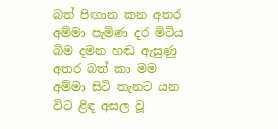බත් පිඟාන කන අතර අම්මා පැමිණ දර මිටිය බිම දමන හඬ ඇසුණු අතර බත් කා මම අම්මා සිටි තැනට යන විට ළිඳ අසල වූ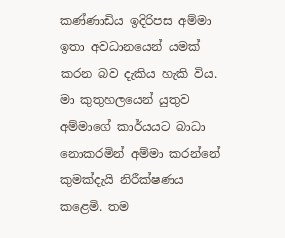කණ්ණාඩිය ඉදිරිපස අම්මා ඉතා අවධානයෙන් යමක් කරන බව දැකිය හැකි විය. මා කුතුහලයෙන් යුතුව අම්මාගේ කාර්යයට බාධා නොකරමින් අම්මා කරන්නේ කුමක්දැයි නිරීක්ෂණය කළෙමි. තම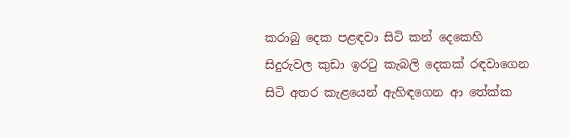කරාබු දෙක පළඳවා සිටි කන් දෙකෙහි සිදුරුවල කුඩා ඉරටු කැබලි දෙකක් රඳවාගෙන සිටි අතර කැළයෙන් ඇහිඳගෙන ආ තේක්ක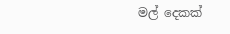මල් දෙකක්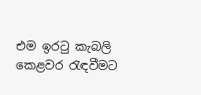එම ඉරටු කැබලි කෙළවර රැඳවීමට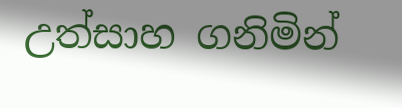උත්සාහ ගනිමින්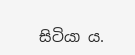සිටියා ය.